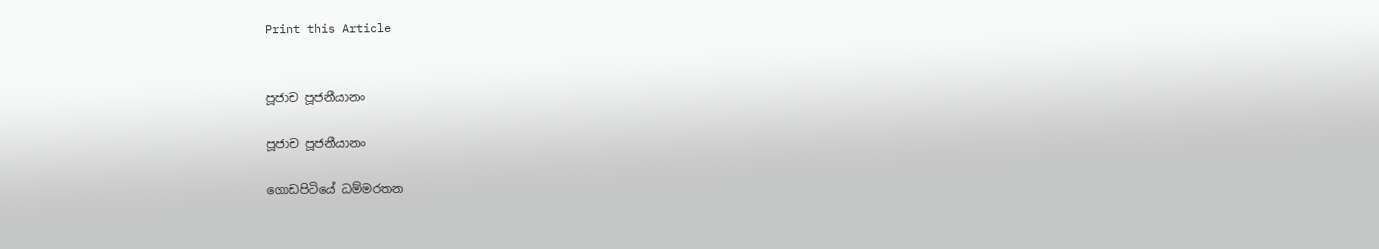Print this Article


පූජ‍ාච පූජනීයානං

පූජ‍ාච පූජනීයානං

ගොඩපිටියේ ධම්මරතන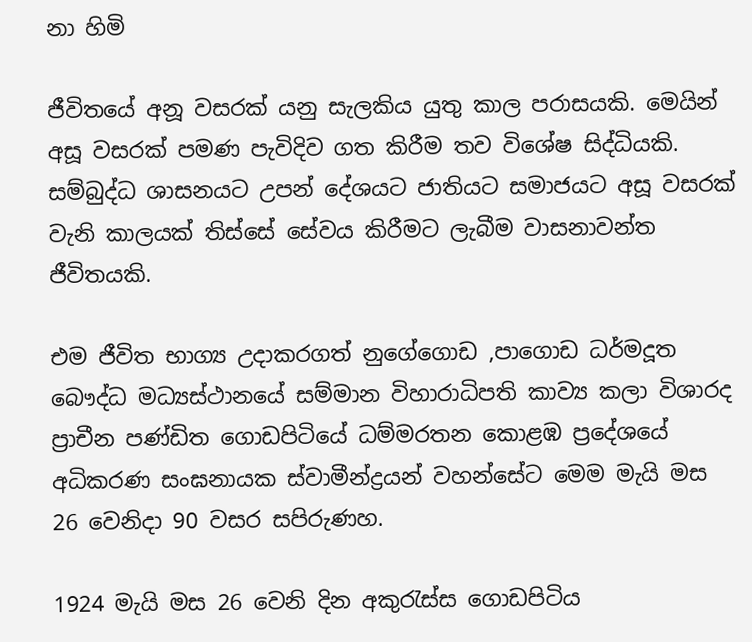නා හිමි

ජීවිතයේ අනූ වසරක් යනු සැලකිය යුතු කාල පරාසයකි. මෙයින් අසූ වසරක් පමණ පැවිදිව ගත කිරීම තව විශේෂ සිද්ධියකි. සම්බුද්ධ ශාසනයට උපන් දේශයට ජාතියට සමාජයට අසූ වසරක් වැනි කාලයක් තිස්සේ සේවය කිරීමට ලැබීම වාසනාවන්ත ජීවිතයකි.

එම ජීවිත භාග්‍ය උදාකරගත් නුගේගොඩ ,පාගොඩ ධර්මදූත බෞද්ධ මධ්‍යස්ථානයේ සම්මාන විහාරාධිපති කාව්‍ය කලා විශාරද ප්‍රාචීන පණ්ඩිත ගොඩපිටියේ ධම්මරතන කොළඹ ප්‍රදේශයේ අධිකරණ සංඝනායක ස්වාමීන්ද්‍රයන් වහන්සේට මෙම මැයි මස 26 වෙනිදා 90 වසර සපිරුණහ.

1924 මැයි මස 26 වෙනි දින අකුරැස්ස ගොඩපිටිය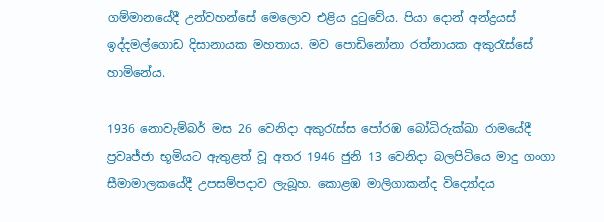ගම්මානයේදී උන්වහන්සේ මෙලොව එළිය දුටුවේය. පියා දොන් අන්ද්‍රයස් ඉද්දමල්ගොඩ දිසානායක මහතාය. මව පොඩිනෝනා රත්නායක අකුරැස්සේ හාමිනේය.

1936 නොවැම්බර් මස 26 වෙනිදා අකුරැස්ස පෝරඹ බෝධිරුක්ඛා රාමයේදී ප්‍රවෘජ්ජා භූමියට ඇතුළත් වූ අතර 1946 ජුනි 13 වෙනිදා බලපිටියෙ මාදු ගංගා සීමාමාලකයේදී උපසම්පදාව ලැබූහ. කොළඹ මාලිගාකන්ද විද්‍යෝදය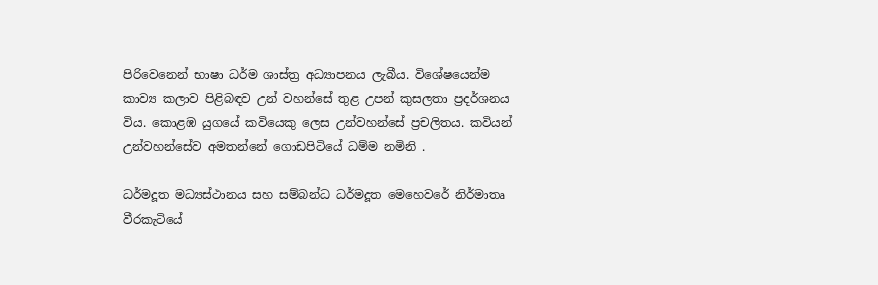පිරිවෙනෙන් භාෂා ධර්ම ශාස්ත්‍ර අධ්‍යාපනය ලැබීය. විශේෂයෙන්ම කාව්‍ය කලාව පිළිබඳව උන් වහන්සේ තුළ උපන් කුසලතා ප්‍රදර්ශනය විය. කොළඹ යුගයේ කවියෙකු ලෙස උන්වහන්සේ ප්‍රචලිතය. කවියන් උන්වහන්සේව අමතන්නේ ගොඩපිටියේ ධම්ම නමිනි .

ධර්මදූත මධ්‍යස්ථානය සහ සම්බන්ධ ධර්මදූත මෙහෙවරේ නිර්මාතෘ වීරකැටියේ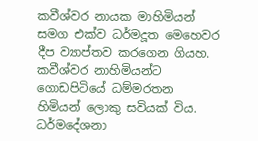කවීශ්වර නායක මාහිමියන් සමග එක්ව ධර්මදූත මෙහෙවර දීප ව්‍යාප්තව කරගෙන ගියහ. කවීශ්වර නාහිමියන්ට ගොඩපිටියේ ධම්මරතන හිමියන් ලොකු සවියක් විය. ධර්මදේශනා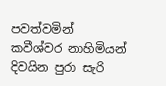පවත්වමින් කවීශ්වර නාහිමියන් දිවයින පුරා සැරි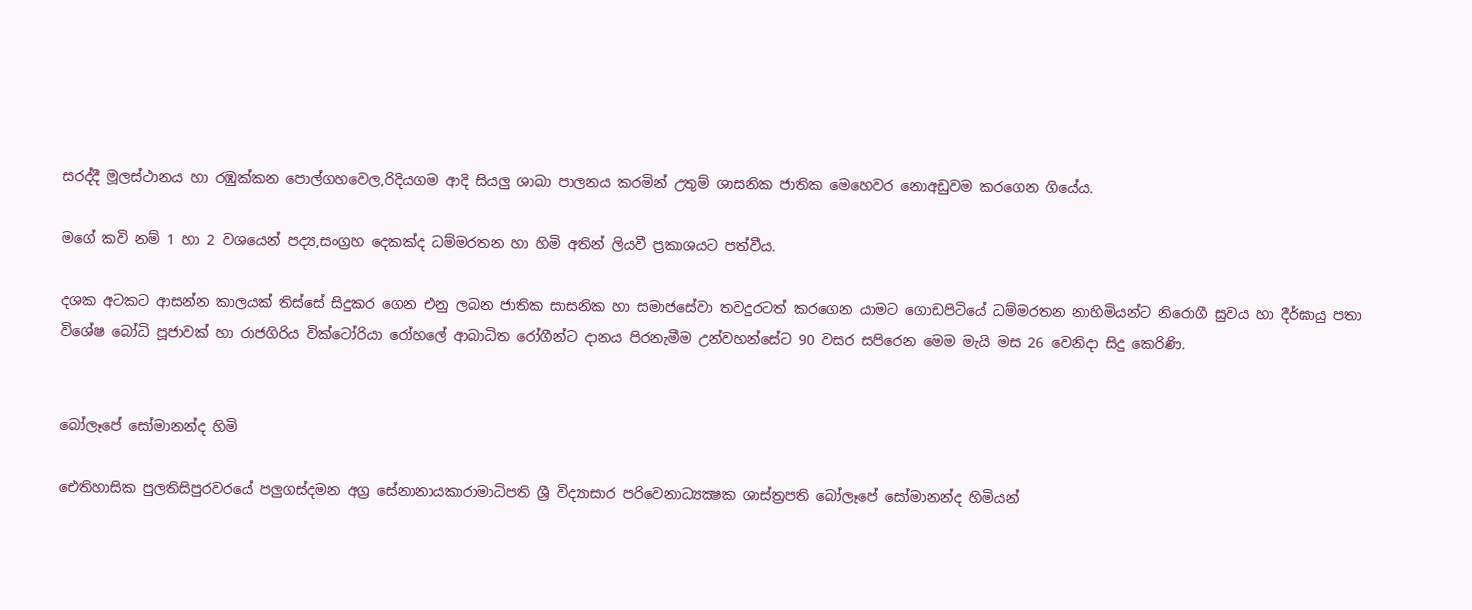සරද්දී මූලස්ථානය හා රඹුක්කන පොල්ගහවෙල,රිදියගම ආදි සියලු ශාඛා පාලනය කරමින් උතුම් ශාසනික ජාතික මෙහෙවර නොඅඩුවම කරගෙන ගියේය.

මගේ කවි නම් 1 හා 2 වශයෙන් පද්‍ය,සංග්‍රහ දෙකක්ද ධම්මරතන හා හිමි අතින් ලියවී ප්‍රකාශයට පත්වීය.

දශක අටකට ආසන්න කාලයක් තිස්සේ සිදුකර ගෙන එනු ලබන ජාතික සාසනික හා සමාජසේවා තවදුරටත් කරගෙන යාමට ගොඩපිටියේ ධම්මරතන නාහිමියන්ට නිරොගී සුවය හා දීර්ඝායු පතා විශේෂ බෝධි පූජාවක් හා රාජගිරිය වික්ටෝරියා රෝහලේ ආබාධිත රෝගීන්ට දානය පිරනැමීම උන්වහන්සේට 90 වසර සපිරෙන මෙම මැයි මස 26 වෙනිදා සිදු කෙරිණි.


බෝලෑපේ සෝමානන්ද හිමි

ඓතිහාසික පුලතිසිපුරවරයේ පලුගස්දමන අග්‍ර සේනානායකාරාමාධිපති ශ්‍රී විද්‍යාසාර පරිවෙනාධ්‍යක්‍ෂක ශාස්ත්‍රපති බෝලෑපේ සෝමානන්ද හිමියන්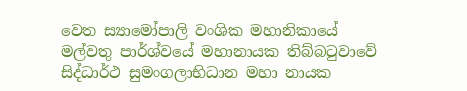වෙත ස්‍යාමෝපාලි වංශික මහානිකායේ මල්වතු පාර්ශ්වයේ මහානායක තිබ්බටුවාවේ සිද්ධාර්ථ සුමංගලාභිධාන මහා නායක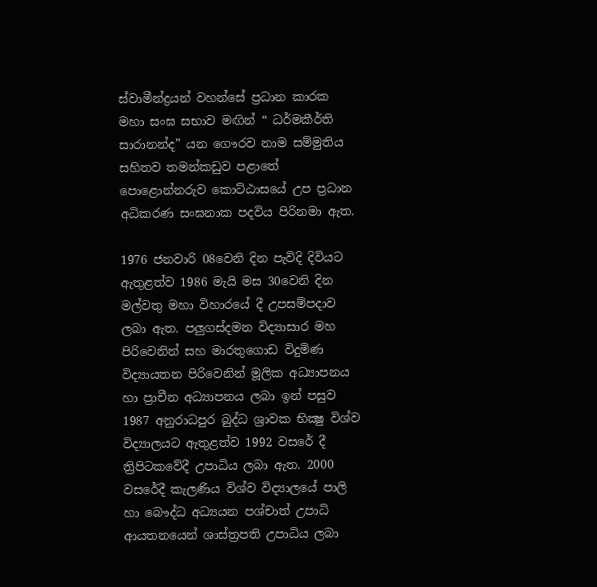ස්වාමීන්ද්‍රයන් වහන්සේ ප්‍රධාන කාරක මහා සංඝ සභාව මඟින් “ ධර්මකීර්ති සාරානන්ද” යන ගෞරව නාම සම්මුතිය සහිතව තමන්කඩුව පළාතේ පොළොන්නරුව කොට්ඨාසයේ උප ප්‍රධාන අධිකරණ සංඝනාක පදවිය පිරිනමා ඇත.

1976 ජනවාරි 08වෙනි දින පැවිදි දිවියට ඇතුළත්ව 1986 මැයි මස 30වෙනි දින මල්වතු මහා විහාරයේ දී උපසම්පදාව ලබා ඇත. පලුගස්දමන විද්‍යාසාර මහ පිරිවෙනින් සහ මාරතුගොඩ විදුමිණ විද්‍යායතන පිරිවෙනින් මූලික අධ්‍යාපනය හා ප්‍රාචීන අධ්‍යාපනය ලබා ඉන් පසුව 1987 අනුරාධපුර බුද්ධ ශ්‍රාවක භික්‍ෂු විශ්ව විද්‍යාලයට ඇතුළත්ව 1992 වසරේ දී ත්‍රිපිටකවේදී උපාධිය ලබා ඇත. 2000 වසරේදී කැලණිය විශ්ව විද්‍යාලයේ පාලි හා බෞද්ධ අධ්‍යයන පශ්චාත් උපාධි ආයතනයෙන් ශාස්ත්‍රපති උපාධිය ලබා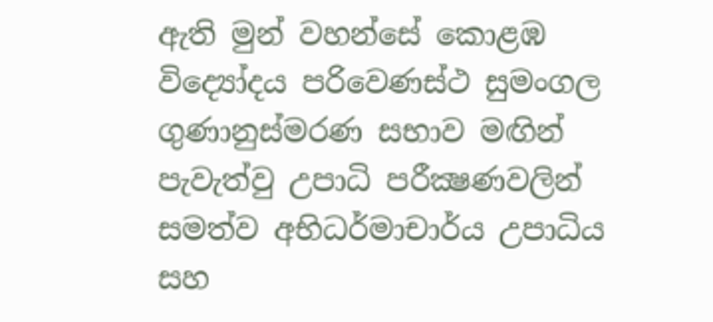ඇති මුන් වහන්සේ කොළඹ විද්‍යෝදය පරිවෙණස්ථ සුමංගල ගුණානුස්මරණ සභාව මඟින් පැවැත්වු උපාධි පරීක්‍ෂණවලින් සමත්ව අභිධර්මාචාර්ය උපාධිය සහ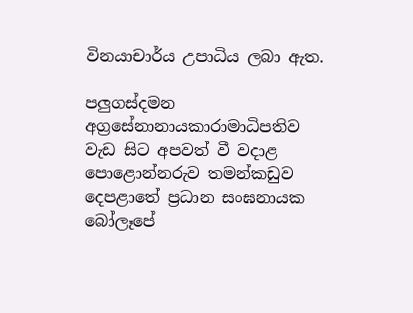විනයාචාර්ය උපාධිය ලබා ඇත.

පලුගස්දමන අග්‍රසේනානායකාරාමාධිපතිව වැඩ සිට අපවත් වී වදාළ පොළොන්නරුව තමන්කඩුව දෙපළාතේ ප්‍රධාන සංඝනායක බෝලෑපේ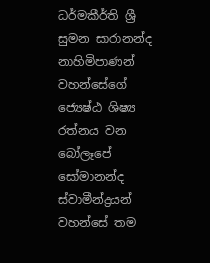ධර්මකීර්ති ශ්‍රී සුමන සාරානන්ද නාහිමිපාණන් වහන්සේගේ ජ්‍යෙෂ්ඨ ශිෂ්‍ය රත්නය වන බෝලෑපේ සෝමානන්ද ස්වාමීන්ද්‍රයන් වහන්සේ තම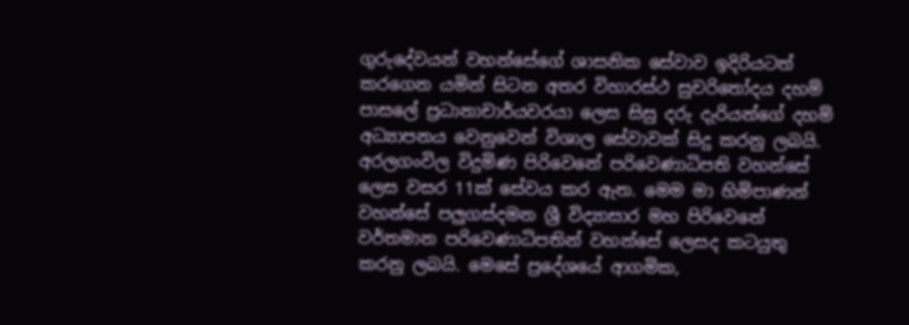ගුරුදේවයන් වහන්සේගේ ශාසනික සේවාව ඉදිරියටත් කරගෙන යමින් සිටන අතර විහාරස්ථ සුචරිතෝදය දහම් පාසලේ ප්‍රධානාචාර්යවරයා ලෙස සිසු දරු දැරියන්ගේ දහම් අධ්‍යාපනය වෙනුවෙන් විශාල සේවාවක් සිදු කරනු ලබයි. අරලගංවිල විදුමිණ පිරිවෙනේ පරිවෙණාධිපති වහන්සේ ලෙස වසර 11ක් සේවය කර ඇත. මෙම මා හිමිපාණන් වහන්සේ පලුගස්දමන ශ්‍රී විද්‍යාසාර මහ පිරිවෙනේ වර්තමාන පරිවෙණාධිපතින් වහන්සේ ලෙසද කටයුතු කරනු ලබයි. මෙසේ ප්‍රදේශයේ ආගමික,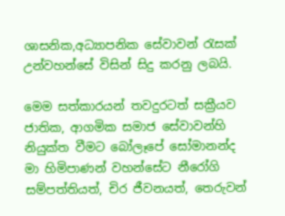ශාසනික,අධ්‍යාපනික සේවාවන් රැසක් උන්වහන්සේ විසින් සිදු කරනු ලබයි.

මෙම සත්කාරයන් තවදුරටත් සක්‍රීයව ජාතික, ආගමික සමාජ සේවාවන්හි නියුක්ත වීමට බෝලෑපේ සෝමානන්ද මා හිමිපාණන් වහන්සේට නීරෝගි සම්පත්තියත්, චිර ජීවනයත්, තෙරුවන්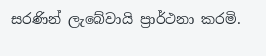සරණින් ලැබේවායි ප්‍රාර්ථනා කරමි.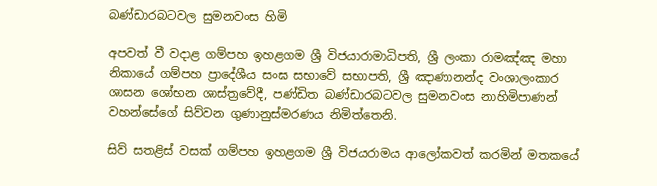බණ්ඩාරබටවල සුමනවංස හිමි

අපවත් වී වදාළ ගම්පහ ඉහළගම ශ්‍රී විජයාරාමාධිපති, ශ්‍රී ලංකා රාමඤ්ඤ මහා නිකායේ ගම්පහ ප්‍රාදේශීය සංඝ සභාවේ සභාපති, ශ්‍රී ඤාණානන්ද වංශාලංකාර ශාසන ශෝභන ශාස්ත්‍රවේදී, පණ්ඩිත බණ්ඩාරබටවල සුමනවංස නාහිමිපාණන් වහන්සේගේ සිව්වන ගුණානුස්මරණය නිමිත්තෙනි.

සිව් සතළිස් වසක් ගම්පහ ඉහළගම ශ්‍රී විජයරාමය ආලෝකවත් කරමින් මතකයේ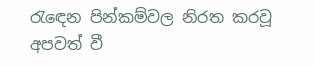රැඳෙන පින්කම්වල නිරත කරවූ අපවත් වී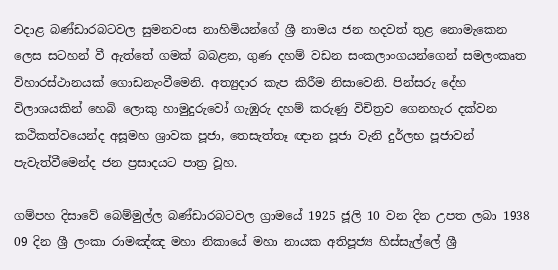වදාළ බණ්ඩාරබටවල සුමනවංස නාහිමියන්ගේ ශ්‍රී නාමය ජන හදවත් තුළ නොමැකෙන ලෙස සටහන් වී ඇත්තේ ගමක් බබළන, ගුණ දහම් වඩන සංකලාංගයන්ගෙන් සමලංකෘත විහාරස්ථානයක් ගොඩනැංවීමෙනි. අත්‍යුදාර කැප කිරීම නිසාවෙනි. පින්සරු දේහ විලාශයකින් හෙබි ලොකු හාමුදුරුවෝ ගැඹුරු දහම් කරුණු විචිත්‍රව ගෙනහැර දක්වන කථිකත්වයෙන්ද අසූමහ ශ්‍රාවක පූජා, තෙසැත්තෑ ඥාන පූජා වැනි දුර්ලභ පූජාවන් පැවැත්වීමෙන්ද ජන ප්‍රසාදයට පාත්‍ර වූහ.

ගම්පහ දිසාවේ බෙම්මුල්ල බණ්ඩාරබටවල ග්‍රාමයේ 1925 ජූලි 10 වන දින උපත ලබා 1938 09 දින ශ්‍රී ලංකා රාමඤ්ඤ මහා නිකායේ මහා නායක අතිපූජ්‍ය හිස්සැල්ලේ ශ්‍රී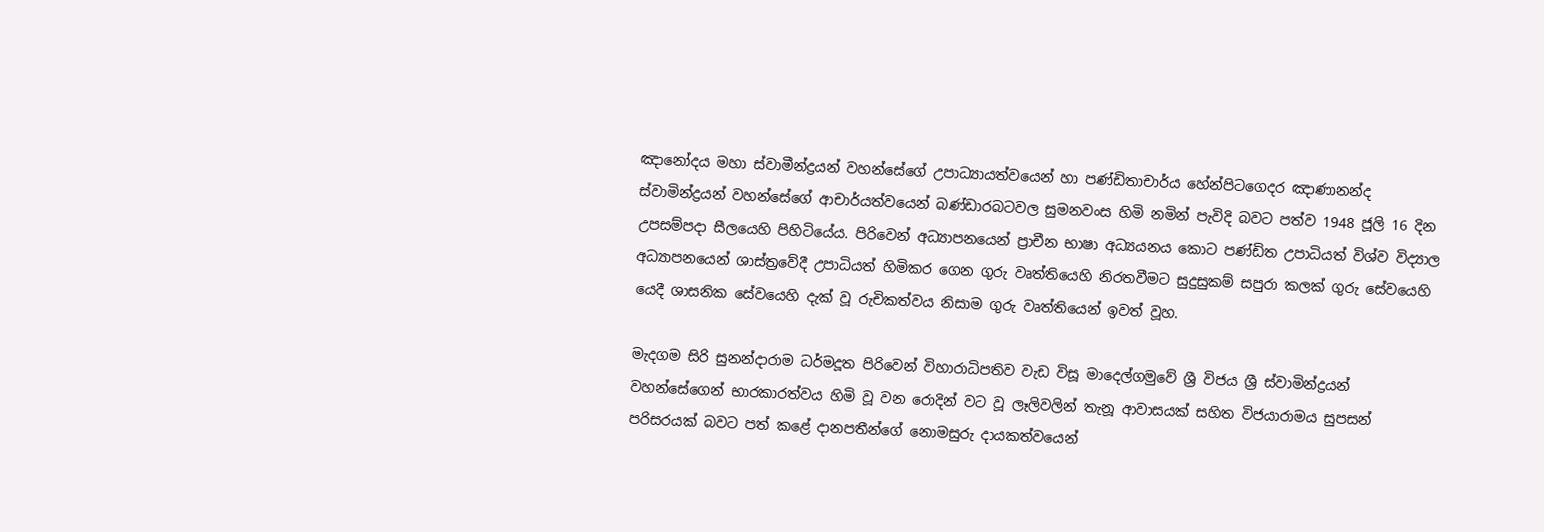ඤානෝදය මහා ස්වාමීන්ද්‍රයන් වහන්සේගේ උපාධ්‍යායත්වයෙන් හා පණ්ඩිතාචාර්ය හේන්පිටගෙදර ඤාණානන්ද ස්වාමින්ද්‍රයන් වහන්සේගේ ආචාර්යත්වයෙන් බණ්ඩාරබටවල සුමනවංස හිමි නමින් පැවිදි බවට පත්ව 1948 ජූලි 16 දින උපසම්පදා සීලයෙහි පිහිටියේය. පිරිවෙන් අධ්‍යාපනයෙන් ප්‍රාචීන භාෂා අධ්‍යයනය කොට පණ්ඩිත උපාධියත් විශ්ව විද්‍යාල අධ්‍යාපනයෙන් ශාස්ත්‍රවේදී උපාධියත් හිමිකර ගෙන ගුරු වෘත්තියෙහි නිරතවීමට සුදුසුකම් සපුරා කලක් ගුරු සේවයෙහි යෙදී ශාසනික සේවයෙහි දැක් වූ රුචිකත්වය නිසාම ගුරු වෘත්තියෙන් ඉවත් වූහ.

මැදගම සිරි සුනන්දාරාම ධර්මදූත පිරිවෙන් විහාරාධිපතිව වැඩ විසූ මාදෙල්ගමුවේ ශ්‍රී විජය ශ්‍රී ස්වාමින්ද්‍රයන් වහන්සේගෙන් භාරකාරත්වය හිමි වූ වන රොදින් වට වූ ලෑලිවලින් තැනූ ආවාසයක් සහිත විජයාරාමය සුපසන් පරිසරයක් බවට පත් කළේ දානපතීන්ගේ නොමසුරු දායකත්වයෙන්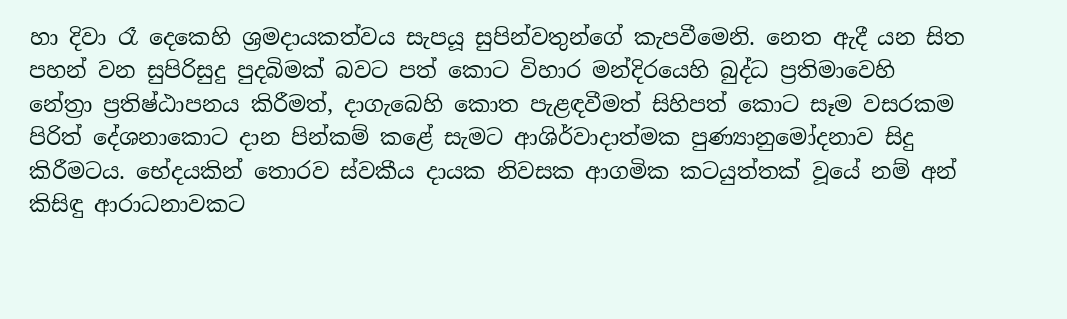හා දිවා රෑ දෙකෙහි ශ්‍රමදායකත්වය සැපයූ සුපින්වතුන්ගේ කැපවීමෙනි. නෙත ඇදී යන සිත පහන් වන සුපිරිසුදු පුදබිමක් බවට පත් කොට විහාර මන්දිරයෙහි බුද්ධ ප්‍රතිමාවෙහි නේත්‍රා ප්‍රතිෂ්ඨාපනය කිරීමත්, දාගැබෙහි කොත පැළඳවීමත් සිහිපත් කොට සෑම වසරකම පිරිත් දේශනාකොට දාන පින්කම් කළේ සැමට ආශිර්වාදාත්මක පුණ්‍යානුමෝදනාව සිදු කිරීමටය. භේදයකින් තොරව ස්වකීය දායක නිවසක ආගමික කටයුත්තක් වූයේ නම් අන් කිසිඳු ආරාධනාවකට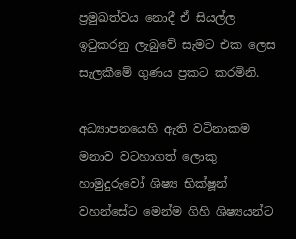ප්‍රමුඛත්වය නොදී ඒ සියල්ල ඉටුකරනු ලැබුවේ සැමට එක ලෙස සැලකීමේ ගුණය ප්‍රකට කරමිනි.

අධ්‍යාපනයෙහි ඇති වටිනාකම මනාව වටහාගත් ලොකු හාමුදුරුවෝ ශිෂ්‍ය භික්ෂූන් වහන්සේට මෙන්ම ගිහි ශිෂ්‍යයන්ට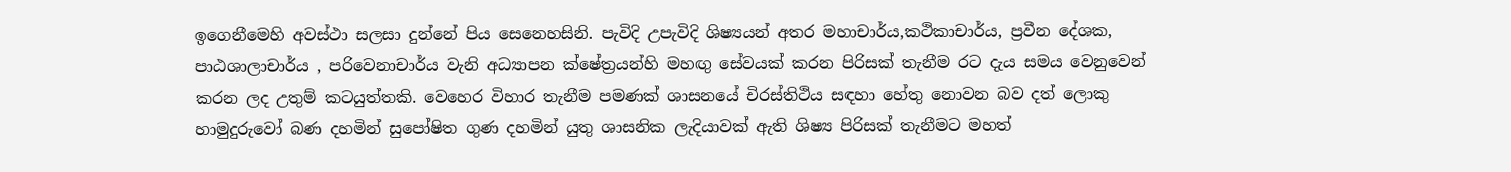ඉගෙනීමෙහි අවස්ථා සලසා දුන්නේ පිය සෙනෙහසිනි. පැවිදි උපැවිදි ශිෂ්‍යයන් අතර මහාචාර්ය,කථිකාචාර්ය, ප්‍රවීන දේශක, පාඨශාලාචාර්ය , පරිවෙනාචාර්ය වැනි අධ්‍යාපන ක්ෂේත්‍රයන්හි මහඟු සේවයක් කරන පිරිසක් තැනීම රට දැය සමය වෙනුවෙන් කරන ලද උතුම් කටයුත්තකි. වෙහෙර විහාර තැනීම පමණක් ශාසනයේ චිරස්තිථිය සඳහා හේතු නොවන බව දත් ලොකු හාමුදුරුවෝ බණ දහමින් සුපෝෂිත ගුණ දහමින් යුතු ශාසනික ලැදියාවක් ඇති ශිෂ්‍ය පිරිසක් තැනීමට මහත්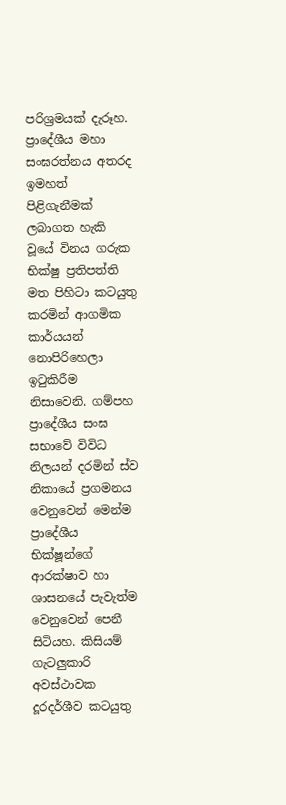පරිශ්‍රමයක් දැරූහ. ප්‍රාදේශීය මහා සංඝරත්නය අතරද ඉමහත් පිළිගැනීමක් ලබාගත හැකි වූයේ විනය ගරුක භික්ෂු ප්‍රතිපත්ති මත පිහිටා කටයුතු කරමින් ආගමික කාර්යයන් නොපිරිහෙලා ඉටුකිරීම නිසාවෙනි. ගම්පහ ප්‍රාදේශීය සංඝ සභාවේ විවිධ නිලයන් දරමින් ස්ව නිකායේ ප්‍රගමනය වෙනුවෙන් මෙන්ම ප්‍රාදේශීය භික්ෂූන්ගේ ආරක්ෂාව හා ශාසනයේ පැවැත්ම වෙනුවෙන් පෙනී සිටියහ. කිසියම් ගැටලුකාරි අවස්ථාවක දූරදර්ශීව කටයුතු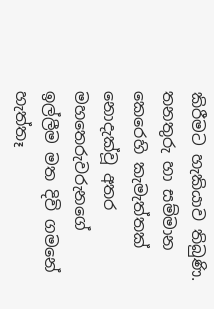කිරීමට හැකියාව තිබුණි. තනතුරු හා සම්මාන කෙරෙහි කැමැත්තක් නොදැක්වූ අතර මහතෙරුවරුනගේ ඉල්ලීම මත දිවි ගමනේ හැත්තෑ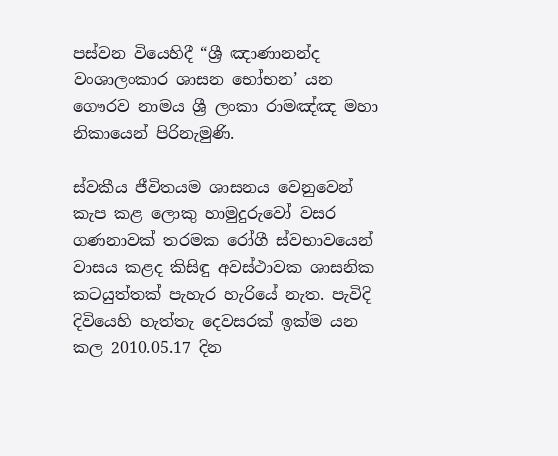පස්වන වියෙහිදී “ශ්‍රී ඤාණානන්ද වංශාලංකාර ශාසන භෝභන’ යන ගෞරව නාමය ශ්‍රී ලංකා රාමඤ්ඤ මහා නිකායෙන් පිරිනැමුණි.

ස්වකීය ජීවිතයම ශාසනය වෙනුවෙන් කැප කළ ලොකු හාමුදුරුවෝ වසර ගණනාවක් තරමක රෝගී ස්වභාවයෙන් වාසය කළද කිසිඳු අවස්ථාවක ශාසනික කටයුත්තක් පැහැර හැරියේ නැත. පැවිදි දිවියෙහි හැත්තැ දෙවසරක් ඉක්ම යන කල 2010.05.17 දින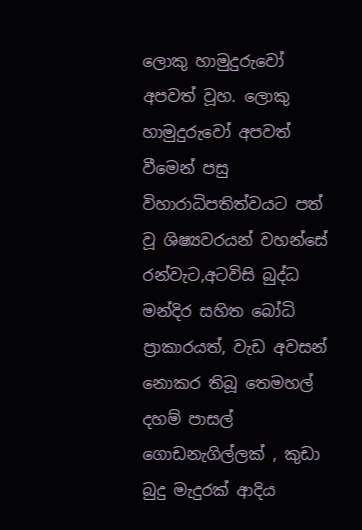ලොකු හාමුදුරුවෝ අපවත් වූහ. ලොකු හාමුදුරුවෝ අපවත් වීමෙන් පසු විහාරාධිපතිත්වයට පත් වූ ශිෂ්‍යවරයන් වහන්සේ රන්වැට,අටවිසි බුද්ධ මන්දිර සහිත බෝධි ප්‍රාකාරයත්, වැඩ අවසන් නොකර තිබූ තෙමහල් දහම් පාසල් ගොඩනැගිල්ලක් , කුඩා බුදු මැදුරක් ආදිය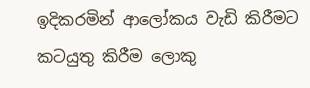ඉදිකරමින් ආලෝකය වැඩි කිරීමට කටයුතු කිරීම ලොකු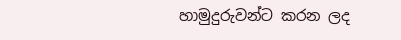හාමුදුරුවන්ට කරන ලද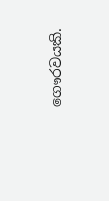ගෞරවයකි.